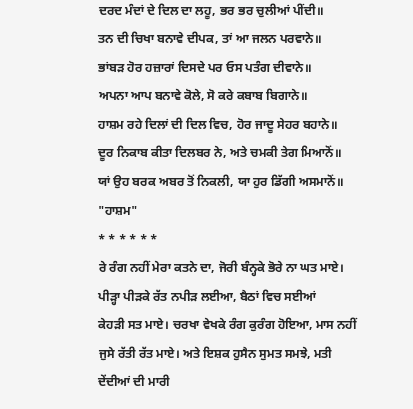ਦਰਦ ਮੰਦਾਂ ਦੇ ਦਿਲ ਦਾ ਲਹੂ, ਭਰ ਭਰ ਚੁਲੀਆਂ ਪੀਂਦੀ॥
ਤਨ ਦੀ ਚਿਖਾ ਬਨਾਵੇ ਦੀਪਕ, ਤਾਂ ਆ ਜਲਨ ਪਰਵਾਨੇ॥
ਭਾਂਬੜ ਹੋਰ ਹਜ਼ਾਰਾਂ ਦਿਸਦੇ ਪਰ ਓਸ ਪਤੰਗ ਦੀਵਾਨੇ॥
ਅਪਨਾ ਆਪ ਬਨਾਵੇ ਕੋਲੇ, ਸੋ ਕਰੇ ਕਬਾਬ ਬਿਗਾਨੇ॥
ਹਾਸ਼ਮ ਰਹੇ ਦਿਲਾਂ ਦੀ ਦਿਲ ਵਿਚ, ਹੋਰ ਜਾਦੂ ਸੇਹਰ ਬਹਾਨੇ॥
ਦੂਰ ਨਿਕਾਬ ਕੀਤਾ ਦਿਲਬਰ ਨੇ, ਅਤੇ ਚਮਕੀ ਤੇਗ ਮਿਆਨੋਂ॥
ਯਾਂ ਉਹ ਬਰਕ ਅਬਰ ਤੋਂ ਨਿਕਲੀ, ਯਾ ਹੁਰ ਡਿੱਗੀ ਅਸਮਾਨੋਂ॥
"ਹਾਸ਼ਮ"
* * * * * *
ਰੇ ਰੰਗ ਨਹੀਂ ਮੇਰਾ ਕਤਨੇ ਦਾ, ਜੋਰੀ ਬੰਨ੍ਹਕੇ ਭੋਰੇ ਨਾ ਘਤ ਮਾਏ।
ਪੀੜ੍ਹਾ ਪੀੜਕੇ ਰੱਤ ਨਪੀੜ ਲਈਆ, ਬੈਠਾਂ ਵਿਚ ਸਈਆਂ
ਕੇਹੜੀ ਸਤ ਮਾਏ। ਚਰਖਾ ਵੇਖਕੇ ਰੰਗ ਕੁਰੰਗ ਹੋਇਆ, ਮਾਸ ਨਹੀਂ
ਜੁਸੇ ਰੱਤੀ ਰੱਤ ਮਾਏ। ਅਤੇ ਇਸ਼ਕ ਹੁਸੈਨ ਸੁਮਤ ਸਮਝੇ, ਮਤੀ
ਦੇਂਦੀਆਂ ਦੀ ਮਾਰੀ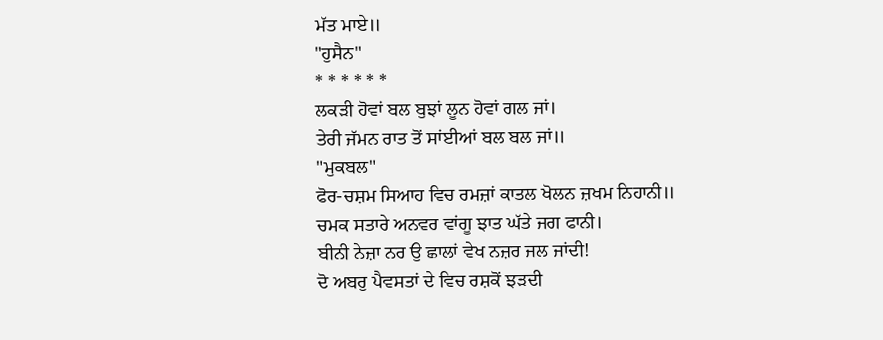ਮੱਤ ਮਾਏ॥
"ਹੁਸੈਨ"
* * * * * *
ਲਕੜੀ ਹੋਵਾਂ ਬਲ ਬੁਝਾਂ ਲੂਨ ਹੋਵਾਂ ਗਲ ਜਾਂ।
ਤੇਰੀ ਜੱਮਨ ਰਾਤ ਤੋਂ ਸਾਂਈਆਂ ਬਲ ਬਲ ਜਾਂ॥
"ਮੁਕਬਲ"
ਫੋਰ-ਚਸ਼ਮ ਸਿਆਹ ਵਿਚ ਰਮਜ਼ਾਂ ਕਾਤਲ ਖੋਲਨ ਜ਼ਖਮ ਨਿਹਾਨੀ॥
ਚਮਕ ਸਤਾਰੇ ਅਨਵਰ ਵਾਂਗੂ ਝਾਤ ਘੱਤੇ ਜਗ ਫਾਨੀ।
ਬੀਨੀ ਨੇਜ਼ਾ ਨਰ ਉ ਛਾਲਾਂ ਵੇਖ ਨਜ਼ਰ ਜਲ ਜਾਂਦੀ!
ਦੋ ਅਬਰੁ ਪੈਵਸਤਾਂ ਦੇ ਵਿਚ ਰਸ਼ਕੋਂ ਝੜਦੀ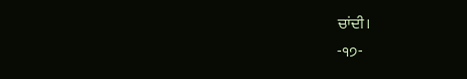ਚਾਂਦੀ।
-੧੭-